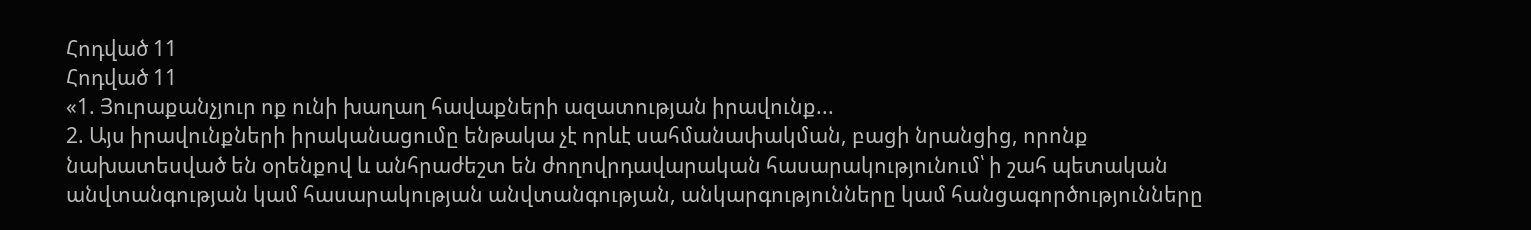Հոդված 11
Հոդված 11
«1. Յուրաքանչյուր ոք ունի խաղաղ հավաքների ազատության իրավունք...
2. Այս իրավունքների իրականացումը ենթակա չէ որևէ սահմանափակման, բացի նրանցից, որոնք նախատեսված են օրենքով և անհրաժեշտ են ժողովրդավարական հասարակությունում՝ ի շահ պետական անվտանգության կամ հասարակության անվտանգության, անկարգությունները կամ հանցագործությունները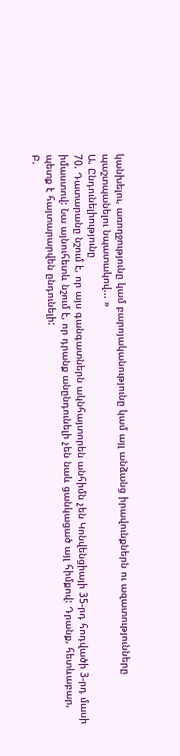կանխելու, առողջությունը կամ բարոյականությունը կամ այլ անձանց իրավունքներն ու ազատությունները պաշտպանելու նպատակով... »
Ա. Ընդունելիությունը
70. Դատարանը նշում է, որ այս գանգատներն ակնհայտորեն անհիմն չեն Կոնվենցիայի 35-րդ հոդվածի 3-րդ մասի իմաստով: Նա այնուհետև նշում է, որ դրանք անընդունելի չեն նաև ցանկացած այլ հիմքով: Դրանք, հետևաբար, պետք է հայտարարվեն ընդունելի:
Բ.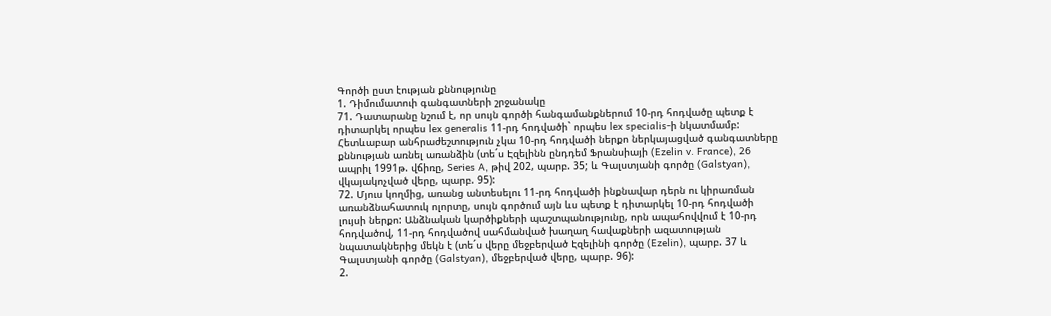Գործի ըստ էության քննությունը
1. Դիմումատուի գանգատների շրջանակը
71. Դատարանը նշում է, որ սույն գործի հանգամանքներում 10-րդ հոդվածը պետք է դիտարկել որպես lex generalis 11-րդ հոդվածի` որպես lex specialis-ի նկատմամբ: Հետևաբար անհրաժեշտություն չկա 10-րդ հոդվածի ներքո ներկայացված գանգատները քննության առնել առանձին (տե´ս Էզելինն ընդդեմ Ֆրանսիայի (Ezelin v. France), 26 ապրիլ 1991թ. վճիռը, Series A, թիվ 202, պարբ. 35; և Գալստյանի գործը (Galstyan), վկայակոչված վերը, պարբ. 95):
72. Մյուս կողմից, առանց անտեսելու 11-րդ հոդվածի ինքնավար դերն ու կիրառման առանձնահատուկ ոլորտը, սույն գործում այն ևս պետք է դիտարկել 10-րդ հոդվածի լույսի ներքո: Անձնական կարծիքների պաշտպանությունը, որն ապահովվում է 10-րդ հոդվածով, 11-րդ հոդվածով սահմանված խաղաղ հավաքների ազատության նպատակներից մեկն է (տե´ս վերը մեջբերված Էզելինի գործը (Ezelin), պարբ. 37 և Գալստյանի գործը (Galstyan), մեջբերված վերը, պարբ. 96):
2.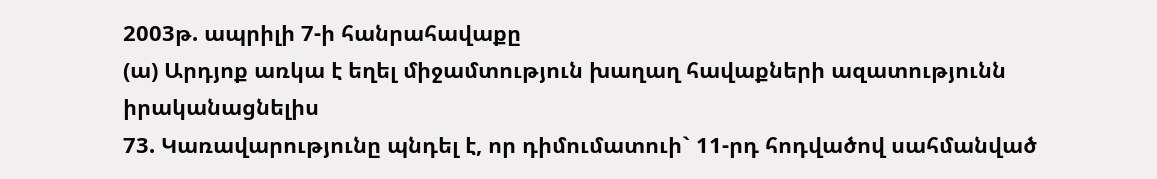2003թ. ապրիլի 7-ի հանրահավաքը
(ա) Արդյոք առկա է եղել միջամտություն խաղաղ հավաքների ազատությունն իրականացնելիս
73. Կառավարությունը պնդել է, որ դիմումատուի` 11-րդ հոդվածով սահմանված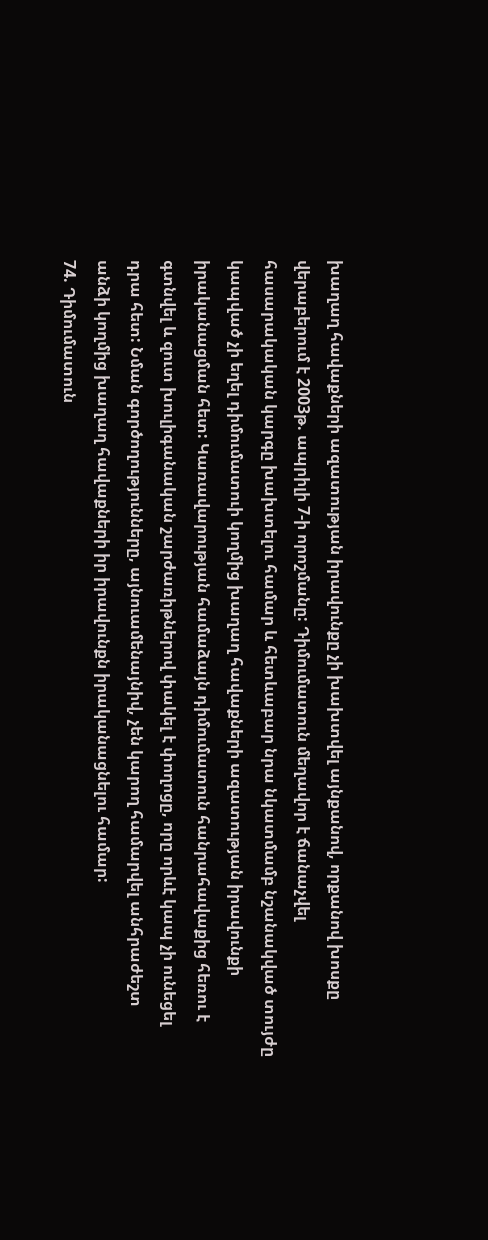խաղաղ հավաքների ազատության իրավունքը չի խախտվել այնքանով, որքանով խոսքը վերաբերում է 2003թ. ապրիլի 7-ի որոշմանը: Դիմումատուն մեղավոր է ճանաչվել հասարակական կարգը խախտելու համար և հետևաբար նրա նկատմամբ նշանակված տույժը կապված չի եղել դիմումատուի կողմից խաղաղ հավաքների ազատության իրավունքի իրականացման հետ: Կառավարության համաձայն դիմումատուն հանրահավաքից հեռու է գտնվել և զուտ խուլիգանական շարժառիթներով փակել է փողոցը, որը որևէ կապ չի ունեցել դրա հետ: Նման գործողությունները, այնուամենայնիվ, չեն կարող համարվել անհրաժեշտ անձի կողմից խաղաղ հավաքների իր իրավունքն իրականացնելու համար:
74. Դիմումատուն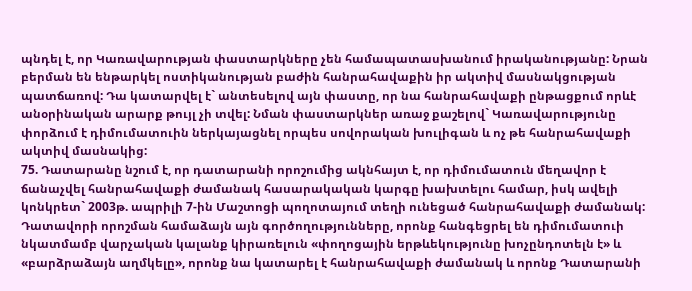պնդել է, որ Կառավարության փաստարկները չեն համապատասխանում իրականությանը: Նրան բերման են ենթարկել ոստիկանության բաժին հանրահավաքին իր ակտիվ մասնակցության պատճառով: Դա կատարվել է` անտեսելով այն փաստը, որ նա հանրահավաքի ընթացքում որևէ անօրինական արարք թույլ չի տվել: Նման փաստարկներ առաջ քաշելով` Կառավարությունը փորձում է դիմումատուին ներկայացնել որպես սովորական խուլիգան և ոչ թե հանրահավաքի ակտիվ մասնակից:
75. Դատարանը նշում է, որ դատարանի որոշումից ակնհայտ է, որ դիմումատուն մեղավոր է ճանաչվել հանրահավաքի ժամանակ հասարակական կարգը խախտելու համար, իսկ ավելի կոնկրետ` 2003թ. ապրիլի 7-ին Մաշտոցի պողոտայում տեղի ունեցած հանրահավաքի ժամանակ: Դատավորի որոշման համաձայն այն գործողությունները, որոնք հանգեցրել են դիմումատուի նկատմամբ վարչական կալանք կիրառելուն «փողոցային երթևեկությունը խոչընդոտելն է» և «բարձրաձայն աղմկելը», որոնք նա կատարել է հանրահավաքի ժամանակ և որոնք Դատարանի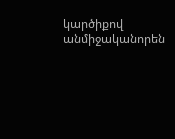կարծիքով անմիջականորեն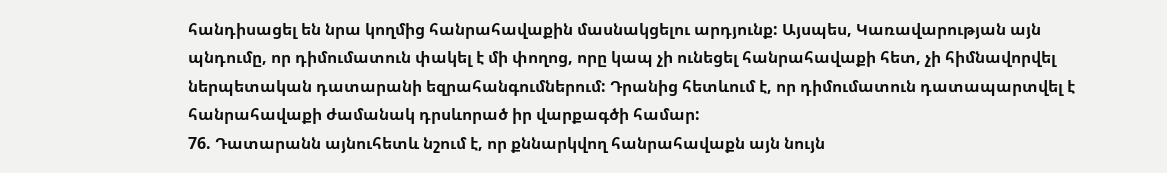հանդիսացել են նրա կողմից հանրահավաքին մասնակցելու արդյունք: Այսպես, Կառավարության այն պնդումը, որ դիմումատուն փակել է մի փողոց, որը կապ չի ունեցել հանրահավաքի հետ, չի հիմնավորվել ներպետական դատարանի եզրահանգումներում: Դրանից հետևում է, որ դիմումատուն դատապարտվել է հանրահավաքի ժամանակ դրսևորած իր վարքագծի համար:
76. Դատարանն այնուհետև նշում է, որ քննարկվող հանրահավաքն այն նույն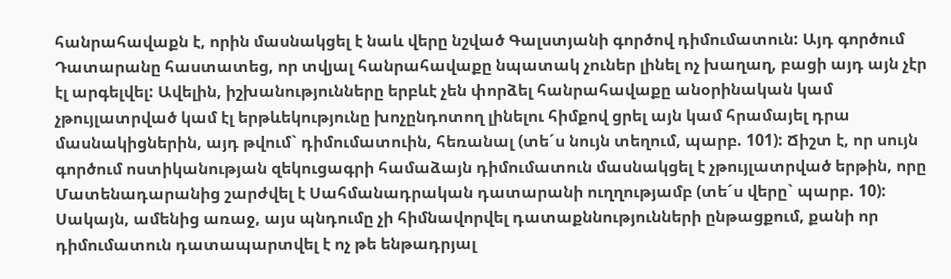հանրահավաքն է, որին մասնակցել է նաև վերը նշված Գալստյանի գործով դիմումատուն: Այդ գործում Դատարանը հաստատեց, որ տվյալ հանրահավաքը նպատակ չուներ լինել ոչ խաղաղ, բացի այդ այն չէր էլ արգելվել: Ավելին, իշխանությունները երբևէ չեն փորձել հանրահավաքը անօրինական կամ չթույլատրված կամ էլ երթևեկությունը խոչընդոտող լինելու հիմքով ցրել այն կամ հրամայել դրա մասնակիցներին, այդ թվում` դիմումատուին, հեռանալ (տե´ս նույն տեղում, պարբ. 101): Ճիշտ է, որ սույն գործում ոստիկանության զեկուցագրի համաձայն դիմումատուն մասնակցել է չթույլատրված երթին, որը Մատենադարանից շարժվել է Սահմանադրական դատարանի ուղղությամբ (տե´ս վերը` պարբ. 10): Սակայն, ամենից առաջ, այս պնդումը չի հիմնավորվել դատաքննությունների ընթացքում, քանի որ դիմումատուն դատապարտվել է ոչ թե ենթադրյալ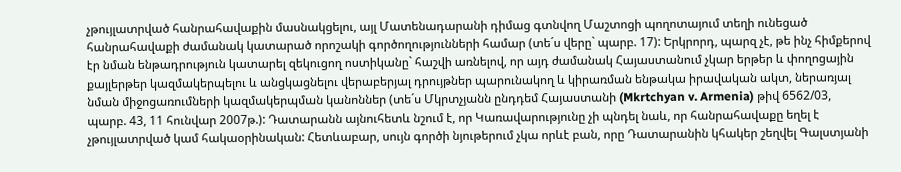չթույլատրված հանրահավաքին մասնակցելու, այլ Մատենադարանի դիմաց գտնվող Մաշտոցի պողոտայում տեղի ունեցած հանրահավաքի ժամանակ կատարած որոշակի գործողությունների համար (տե´ս վերը` պարբ. 17): Երկրորդ, պարզ չէ, թե ինչ հիմքերով էր նման ենթադրություն կատարել զեկուցող ոստիկանը` հաշվի առնելով, որ այդ ժամանակ Հայաստանում չկար երթեր և փողոցային քայլերթեր կազմակերպելու և անցկացնելու վերաբերյալ դրույթներ պարունակող և կիրառման ենթակա իրավական ակտ, ներառյալ նման միջոցառումների կազմակերպման կանոններ (տե´ս Մկրտչյանն ընդդեմ Հայաստանի (Mkrtchyan v. Armenia) թիվ 6562/03, պարբ. 43, 11 հունվար 2007թ.): Դատարանն այնուհետև նշում է, որ Կառավարությունը չի պնդել նաև, որ հանրահավաքը եղել է չթույլատրված կամ հակաօրինական: Հետևաբար, սույն գործի նյութերում չկա որևէ բան, որը Դատարանին կհակեր շեղվել Գալստյանի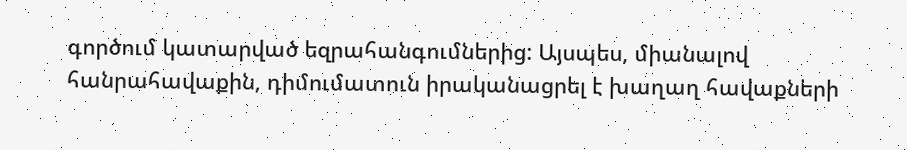գործում կատարված եզրահանգումներից: Այսպես, միանալով հանրահավաքին, դիմումատուն իրականացրել է խաղաղ հավաքների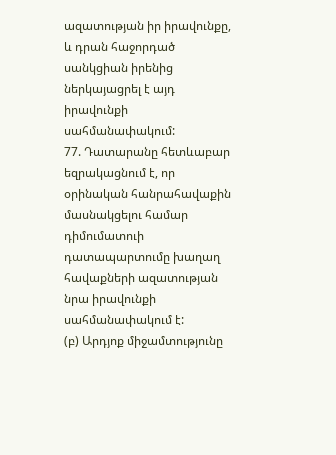ազատության իր իրավունքը, և դրան հաջորդած սանկցիան իրենից ներկայացրել է այդ իրավունքի սահմանափակում:
77. Դատարանը հետևաբար եզրակացնում է, որ օրինական հանրահավաքին մասնակցելու համար դիմումատուի դատապարտումը խաղաղ հավաքների ազատության նրա իրավունքի սահմանափակում է:
(բ) Արդյոք միջամտությունը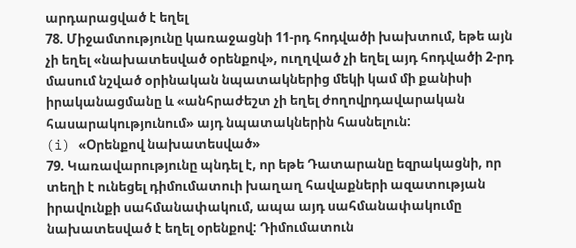արդարացված է եղել
78. Միջամտությունը կառաջացնի 11-րդ հոդվածի խախտում, եթե այն չի եղել «նախատեսված օրենքով», ուղղված չի եղել այդ հոդվածի 2-րդ մասում նշված օրինական նպատակներից մեկի կամ մի քանիսի իրականացմանը և «անհրաժեշտ չի եղել ժողովրդավարական հասարակությունում» այդ նպատակներին հասնելուն:
(i) «Օրենքով նախատեսված»
79. Կառավարությունը պնդել է, որ եթե Դատարանը եզրակացնի, որ տեղի է ունեցել դիմումատուի խաղաղ հավաքների ազատության իրավունքի սահմանափակում, ապա այդ սահմանափակումը նախատեսված է եղել օրենքով: Դիմումատուն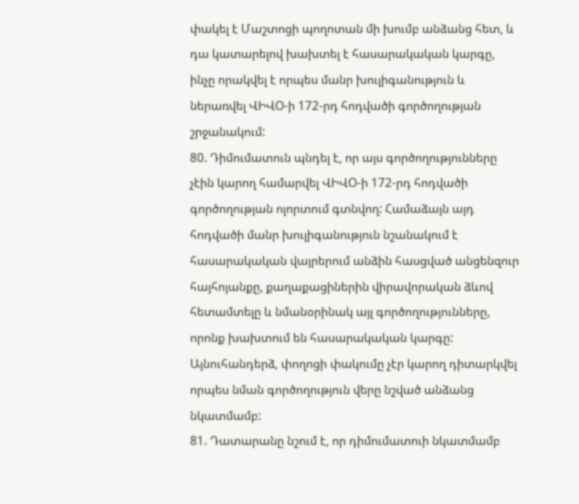փակել է Մաշտոցի պողոտան մի խումբ անձանց հետ, և դա կատարելով խախտել է հասարակական կարգը, ինչը որակվել է որպես մանր խուլիգանություն և ներառվել ՎԻՎՕ-ի 172-րդ հոդվածի գործողության շրջանակում:
80. Դիմումատուն պնդել է, որ այս գործողությունները չէին կարող համարվել ՎԻՎՕ-ի 172-րդ հոդվածի գործողության ոլորտում գտնվող: Համաձայն այդ հոդվածի մանր խուլիգանություն նշանակում է հասարակական վայրերում անձին հասցված անցենզուր հայհոյանքը, քաղաքացիներին վիրավորական ձևով հետամտելը և նմանօրինակ այլ գործողությունները, որոնք խախտում են հասարակական կարգը: Այնուհանդերձ, փողոցի փակումը չէր կարող դիտարկվել որպես նման գործողություն վերը նշված անձանց նկատմամբ:
81. Դատարանը նշում է, որ դիմումատուի նկատմամբ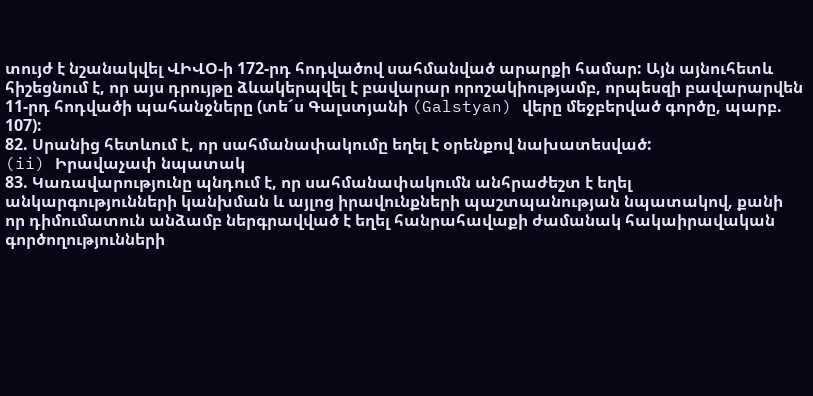տույժ է նշանակվել ՎԻՎՕ-ի 172-րդ հոդվածով սահմանված արարքի համար: Այն այնուհետև հիշեցնում է, որ այս դրույթը ձևակերպվել է բավարար որոշակիությամբ, որպեսզի բավարարվեն 11-րդ հոդվածի պահանջները (տե´ս Գալստյանի (Galstyan) վերը մեջբերված գործը, պարբ. 107):
82. Սրանից հետևում է, որ սահմանափակումը եղել է օրենքով նախատեսված:
(ii) Իրավաչափ նպատակ
83. Կառավարությունը պնդում է, որ սահմանափակումն անհրաժեշտ է եղել անկարգությունների կանխման և այլոց իրավունքների պաշտպանության նպատակով, քանի որ դիմումատուն անձամբ ներգրավված է եղել հանրահավաքի ժամանակ հակաիրավական գործողությունների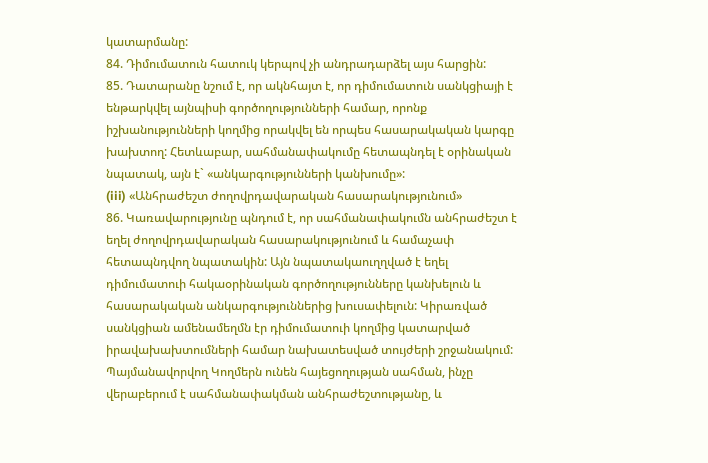կատարմանը:
84. Դիմումատուն հատուկ կերպով չի անդրադարձել այս հարցին:
85. Դատարանը նշում է, որ ակնհայտ է, որ դիմումատուն սանկցիայի է ենթարկվել այնպիսի գործողությունների համար, որոնք իշխանությունների կողմից որակվել են որպես հասարակական կարգը խախտող: Հետևաբար, սահմանափակումը հետապնդել է օրինական նպատակ, այն է` «անկարգությունների կանխումը»:
(iii) «Անհրաժեշտ ժողովրդավարական հասարակությունում»
86. Կառավարությունը պնդում է, որ սահմանափակումն անհրաժեշտ է եղել ժողովրդավարական հասարակությունում և համաչափ հետապնդվող նպատակին: Այն նպատակաուղղված է եղել դիմումատուի հակաօրինական գործողությունները կանխելուն և հասարակական անկարգություններից խուսափելուն: Կիրառված սանկցիան ամենամեղմն էր դիմումատուի կողմից կատարված իրավախախտումների համար նախատեսված տույժերի շրջանակում: Պայմանավորվող Կողմերն ունեն հայեցողության սահման, ինչը վերաբերում է սահմանափակման անհրաժեշտությանը, և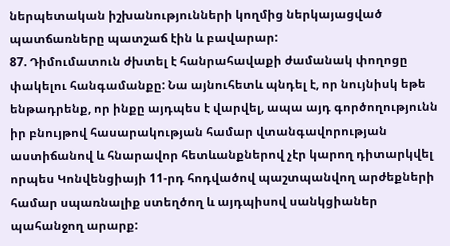ներպետական իշխանությունների կողմից ներկայացված պատճառները պատշաճ էին և բավարար:
87. Դիմումատուն ժխտել է հանրահավաքի ժամանակ փողոցը փակելու հանգամանքը: Նա այնուհետև պնդել է, որ նույնիսկ եթե ենթադրենք, որ ինքը այդպես է վարվել, ապա այդ գործողությունն իր բնույթով հասարակության համար վտանգավորության աստիճանով և հնարավոր հետևանքներով չէր կարող դիտարկվել որպես Կոնվենցիայի 11-րդ հոդվածով պաշտպանվող արժեքների համար սպառնալիք ստեղծող և այդպիսով սանկցիաներ պահանջող արարք: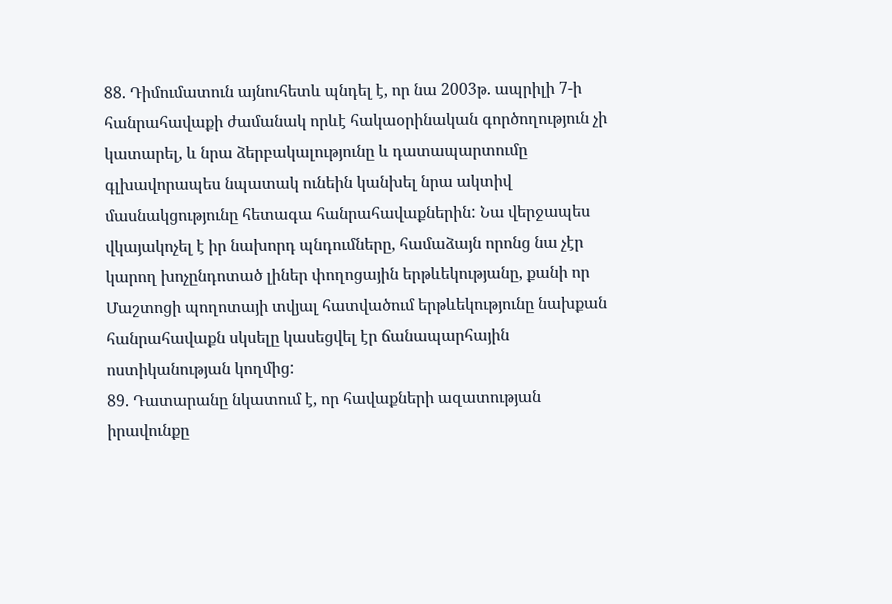88. Դիմումատուն այնուհետև պնդել է, որ նա 2003թ. ապրիլի 7-ի հանրահավաքի ժամանակ որևէ հակաօրինական գործողություն չի կատարել, և նրա ձերբակալությունը և դատապարտումը գլխավորապես նպատակ ունեին կանխել նրա ակտիվ մասնակցությունը հետագա հանրահավաքներին: Նա վերջապես վկայակոչել է իր նախորդ պնդումները, համաձայն որոնց նա չէր կարող խոչընդոտած լիներ փողոցային երթևեկությանը, քանի որ Մաշտոցի պողոտայի տվյալ հատվածում երթևեկությունը նախքան հանրահավաքն սկսելը կասեցվել էր ճանապարհային ոստիկանության կողմից:
89. Դատարանը նկատում է, որ հավաքների ազատության իրավունքը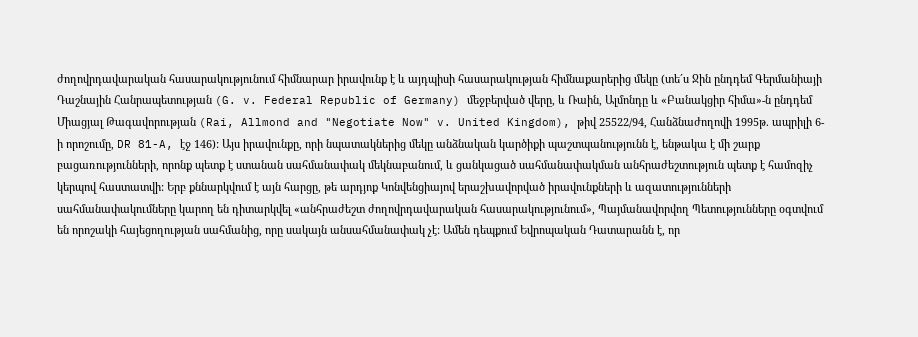ժողովրդավարական հասարակությունում հիմնարար իրավունք է և այդպիսի հասարակության հիմնաքարերից մեկը (տե´ս Ջին ընդդեմ Գերմանիայի Դաշնային Հանրապետության (G. v. Federal Republic of Germany) մեջբերված վերը, և Ռաին, Ալմոնդը և «Բանակցիր հիմա»-ն ընդդեմ Միացյալ Թագավորության (Rai, Allmond and "Negotiate Now" v. United Kingdom), թիվ 25522/94, Հանձնաժողովի 1995թ. ապրիլի 6-ի որոշումը, DR 81-A, էջ 146): Այս իրավունքը, որի նպատակներից մեկը անձնական կարծիքի պաշտպանությունն է, ենթակա է մի շարք բացառությունների, որոնք պետք է ստանան սահմանափակ մեկնաբանում, և ցանկացած սահմանափակման անհրաժեշտություն պետք է համոզիչ կերպով հաստատվի: Երբ քննարկվում է այն հարցը, թե արդյոք Կոնվենցիայով երաշխավորված իրավունքների և ազատությունների սահմանափակումները կարող են դիտարկվել «անհրաժեշտ ժողովրդավարական հասարակությունում», Պայմանավորվող Պետությունները օգտվում են որոշակի հայեցողության սահմանից, որը սակայն անսահմանափակ չէ: Ամեն դեպքում Եվրոպական Դատարանն է, որ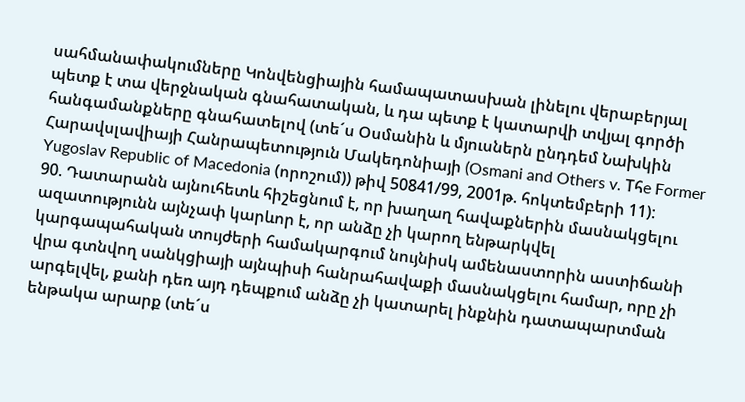սահմանափակումները Կոնվենցիային համապատասխան լինելու վերաբերյալ պետք է տա վերջնական գնահատական, և դա պետք է կատարվի տվյալ գործի հանգամանքները գնահատելով (տե´ս Օսմանին և մյուսներն ընդդեմ Նախկին Հարավսլավիայի Հանրապետություն Մակեդոնիայի (Osmani and Others v. Tհe Former Yugoslav Republic of Macedonia (որոշում)) թիվ 50841/99, 2001թ. հոկտեմբերի 11):
90. Դատարանն այնուհետև հիշեցնում է, որ խաղաղ հավաքներին մասնակցելու ազատությունն այնչափ կարևոր է, որ անձը չի կարող ենթարկվել կարգապահական տույժերի համակարգում նույնիսկ ամենաստորին աստիճանի վրա գտնվող սանկցիայի այնպիսի հանրահավաքի մասնակցելու համար, որը չի արգելվել, քանի դեռ այդ դեպքում անձը չի կատարել ինքնին դատապարտման ենթակա արարք (տե´ս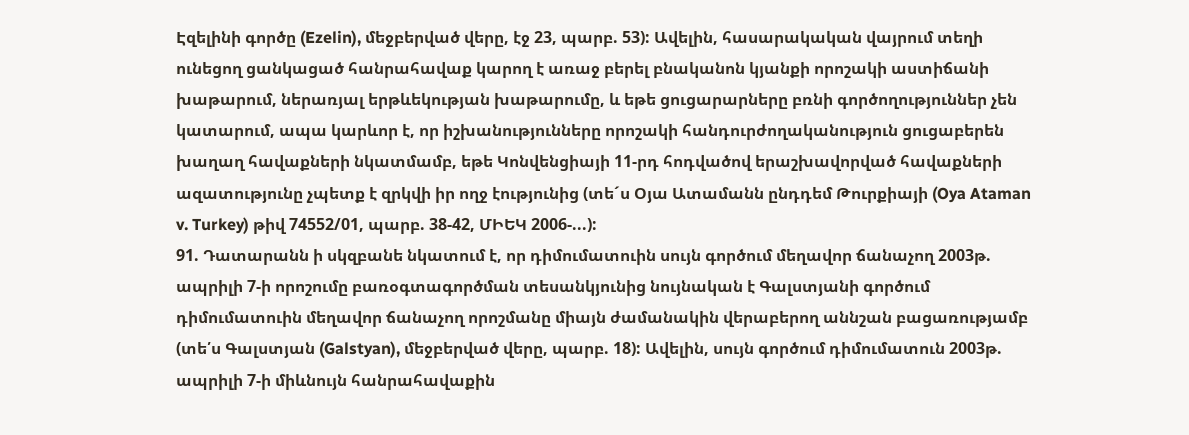Էզելինի գործը (Ezelin), մեջբերված վերը, էջ 23, պարբ. 53): Ավելին, հասարակական վայրում տեղի ունեցող ցանկացած հանրահավաք կարող է առաջ բերել բնականոն կյանքի որոշակի աստիճանի խաթարում, ներառյալ երթևեկության խաթարումը, և եթե ցուցարարները բռնի գործողություններ չեն կատարում, ապա կարևոր է, որ իշխանությունները որոշակի հանդուրժողականություն ցուցաբերեն խաղաղ հավաքների նկատմամբ, եթե Կոնվենցիայի 11-րդ հոդվածով երաշխավորված հավաքների ազատությունը չպետք է զրկվի իր ողջ էությունից (տե´ս Օյա Ատամանն ընդդեմ Թուրքիայի (Oya Ataman v. Turkey) թիվ 74552/01, պարբ. 38-42, ՄԻԵԿ 2006-...):
91. Դատարանն ի սկզբանե նկատում է, որ դիմումատուին սույն գործում մեղավոր ճանաչող 2003թ. ապրիլի 7-ի որոշումը բառօգտագործման տեսանկյունից նույնական է Գալստյանի գործում դիմումատուին մեղավոր ճանաչող որոշմանը միայն ժամանակին վերաբերող աննշան բացառությամբ (տե՛ս Գալստյան (Galstyan), մեջբերված վերը, պարբ. 18): Ավելին, սույն գործում դիմումատուն 2003թ. ապրիլի 7-ի միևնույն հանրահավաքին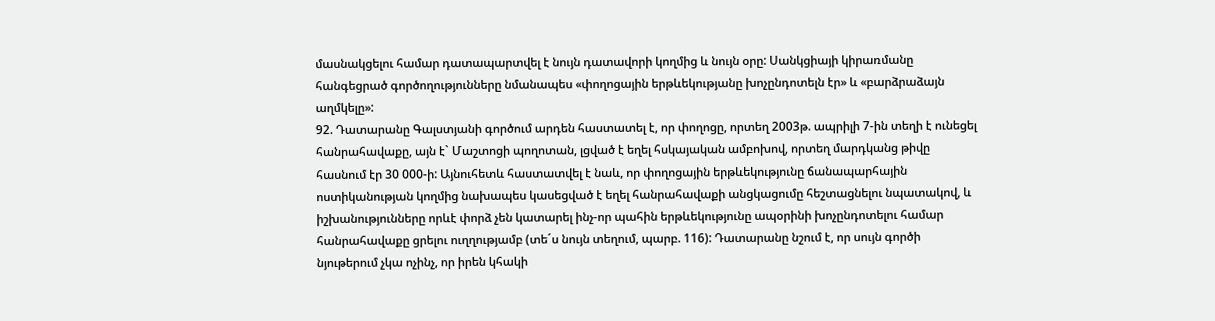մասնակցելու համար դատապարտվել է նույն դատավորի կողմից և նույն օրը: Սանկցիայի կիրառմանը հանգեցրած գործողությունները նմանապես «փողոցային երթևեկությանը խոչընդոտելն էր» և «բարձրաձայն աղմկելը»:
92. Դատարանը Գալստյանի գործում արդեն հաստատել է, որ փողոցը, որտեղ 2003թ. ապրիլի 7-ին տեղի է ունեցել հանրահավաքը, այն է` Մաշտոցի պողոտան, լցված է եղել հսկայական ամբոխով, որտեղ մարդկանց թիվը հասնում էր 30 000-ի: Այնուհետև հաստատվել է նաև, որ փողոցային երթևեկությունը ճանապարհային ոստիկանության կողմից նախապես կասեցված է եղել հանրահավաքի անցկացումը հեշտացնելու նպատակով, և իշխանությունները որևէ փորձ չեն կատարել ինչ-որ պահին երթևեկությունը ապօրինի խոչընդոտելու համար հանրահավաքը ցրելու ուղղությամբ (տե´ս նույն տեղում, պարբ. 116): Դատարանը նշում է, որ սույն գործի նյութերում չկա ոչինչ, որ իրեն կհակի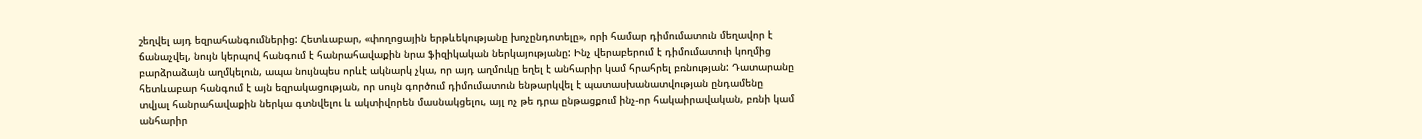շեղվել այդ եզրահանգումներից: Հետևաբար, «փողոցային երթևեկությանը խոչընդոտելը», որի համար դիմումատուն մեղավոր է ճանաչվել, նույն կերպով հանգում է հանրահավաքին նրա ֆիզիկական ներկայությանը: Ինչ վերաբերում է դիմումատուի կողմից բարձրաձայն աղմկելուն, ապա նույնպես որևէ ակնարկ չկա, որ այդ աղմուկը եղել է անհարիր կամ հրահրել բռնության: Դատարանը հետևաբար հանգում է այն եզրակացության, որ սույն գործում դիմումատուն ենթարկվել է պատասխանատվության ընդամենը տվյալ հանրահավաքին ներկա գտնվելու և ակտիվորեն մասնակցելու, այլ ոչ թե դրա ընթացքում ինչ-որ հակաիրավական, բռնի կամ անհարիր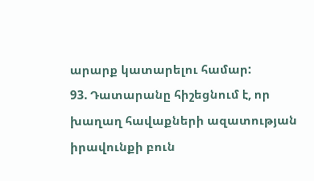արարք կատարելու համար:
93. Դատարանը հիշեցնում է, որ խաղաղ հավաքների ազատության իրավունքի բուն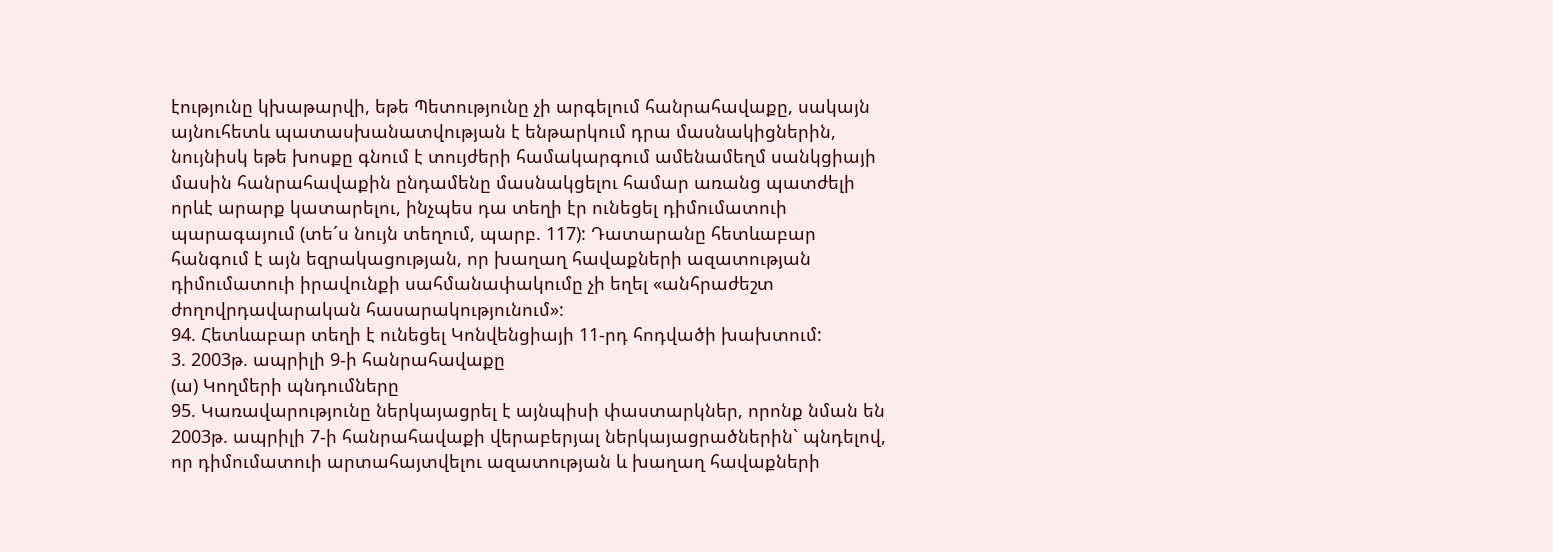էությունը կխաթարվի, եթե Պետությունը չի արգելում հանրահավաքը, սակայն այնուհետև պատասխանատվության է ենթարկում դրա մասնակիցներին, նույնիսկ եթե խոսքը գնում է տույժերի համակարգում ամենամեղմ սանկցիայի մասին հանրահավաքին ընդամենը մասնակցելու համար առանց պատժելի որևէ արարք կատարելու, ինչպես դա տեղի էր ունեցել դիմումատուի պարագայում (տե´ս նույն տեղում, պարբ. 117): Դատարանը հետևաբար հանգում է այն եզրակացության, որ խաղաղ հավաքների ազատության դիմումատուի իրավունքի սահմանափակումը չի եղել «անհրաժեշտ ժողովրդավարական հասարակությունում»:
94. Հետևաբար տեղի է ունեցել Կոնվենցիայի 11-րդ հոդվածի խախտում:
3. 2003թ. ապրիլի 9-ի հանրահավաքը
(ա) Կողմերի պնդումները
95. Կառավարությունը ներկայացրել է այնպիսի փաստարկներ, որոնք նման են 2003թ. ապրիլի 7-ի հանրահավաքի վերաբերյալ ներկայացրածներին` պնդելով, որ դիմումատուի արտահայտվելու ազատության և խաղաղ հավաքների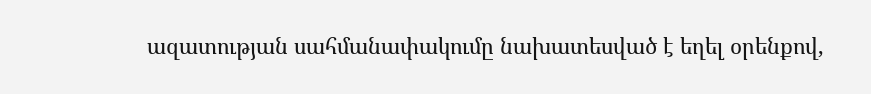ազատության սահմանափակումը նախատեսված է եղել օրենքով,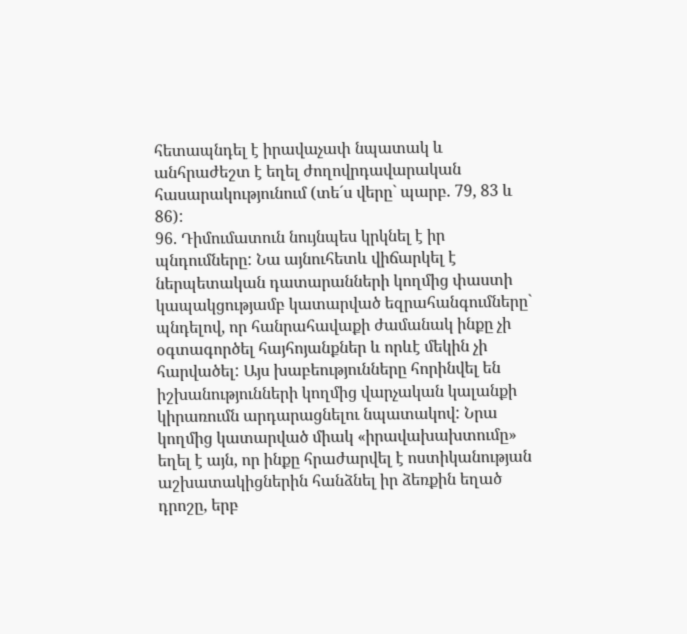հետապնդել է իրավաչափ նպատակ և անհրաժեշտ է եղել ժողովրդավարական հասարակությունում (տե´ս վերը` պարբ. 79, 83 և 86):
96. Դիմումատուն նույնպես կրկնել է իր պնդումները: Նա այնուհետև վիճարկել է ներպետական դատարանների կողմից փաստի կապակցությամբ կատարված եզրահանգումները` պնդելով, որ հանրահավաքի ժամանակ ինքը չի օգտագործել հայհոյանքներ և որևէ մեկին չի հարվածել: Այս խաբեությունները հորինվել են իշխանությունների կողմից վարչական կալանքի կիրառումն արդարացնելու նպատակով: Նրա կողմից կատարված միակ «իրավախախտումը» եղել է այն, որ ինքը հրաժարվել է ոստիկանության աշխատակիցներին հանձնել իր ձեռքին եղած դրոշը, երբ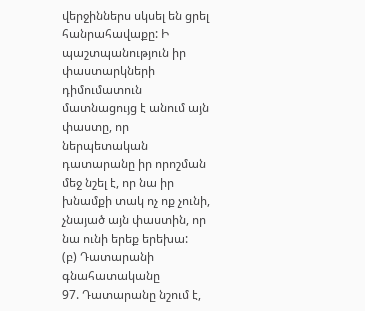վերջիններս սկսել են ցրել հանրահավաքը: Ի պաշտպանություն իր փաստարկների դիմումատուն մատնացույց է անում այն փաստը, որ ներպետական դատարանը իր որոշման մեջ նշել է, որ նա իր խնամքի տակ ոչ ոք չունի, չնայած այն փաստին, որ նա ունի երեք երեխա:
(բ) Դատարանի գնահատականը
97. Դատարանը նշում է,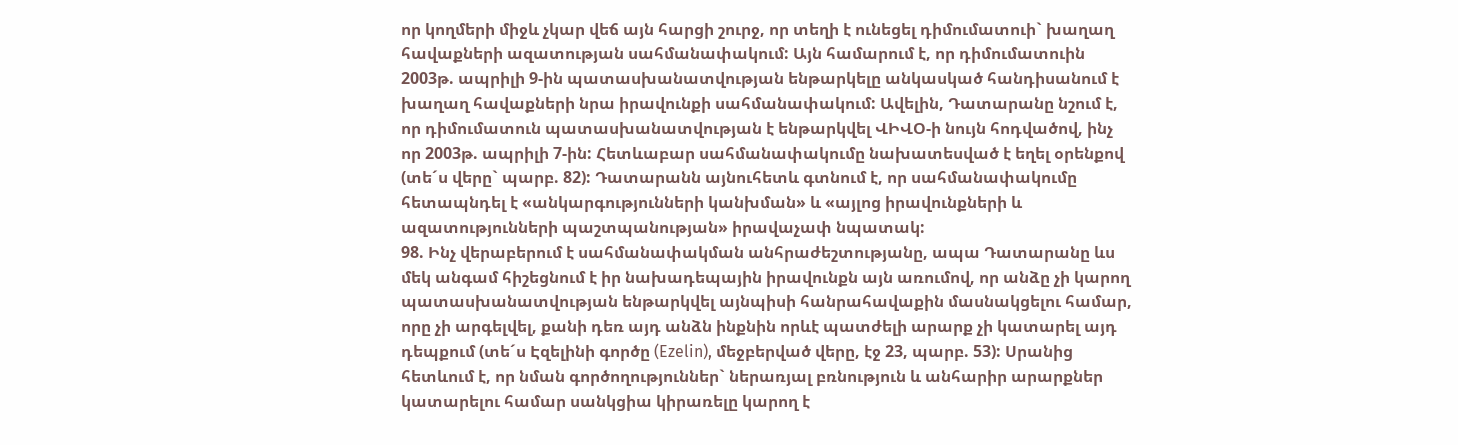որ կողմերի միջև չկար վեճ այն հարցի շուրջ, որ տեղի է ունեցել դիմումատուի` խաղաղ հավաքների ազատության սահմանափակում: Այն համարում է, որ դիմումատուին 2003թ. ապրիլի 9-ին պատասխանատվության ենթարկելը անկասկած հանդիսանում է խաղաղ հավաքների նրա իրավունքի սահմանափակում: Ավելին, Դատարանը նշում է, որ դիմումատուն պատասխանատվության է ենթարկվել ՎԻՎՕ-ի նույն հոդվածով, ինչ որ 2003թ. ապրիլի 7-ին: Հետևաբար սահմանափակումը նախատեսված է եղել օրենքով (տե´ս վերը` պարբ. 82): Դատարանն այնուհետև գտնում է, որ սահմանափակումը հետապնդել է «անկարգությունների կանխման» և «այլոց իրավունքների և ազատությունների պաշտպանության» իրավաչափ նպատակ:
98. Ինչ վերաբերում է սահմանափակման անհրաժեշտությանը, ապա Դատարանը ևս մեկ անգամ հիշեցնում է իր նախադեպային իրավունքն այն առումով, որ անձը չի կարող պատասխանատվության ենթարկվել այնպիսի հանրահավաքին մասնակցելու համար, որը չի արգելվել, քանի դեռ այդ անձն ինքնին որևէ պատժելի արարք չի կատարել այդ դեպքում (տե´ս Էզելինի գործը (Ezelin), մեջբերված վերը, էջ 23, պարբ. 53): Սրանից հետևում է, որ նման գործողություններ` ներառյալ բռնություն և անհարիր արարքներ կատարելու համար սանկցիա կիրառելը կարող է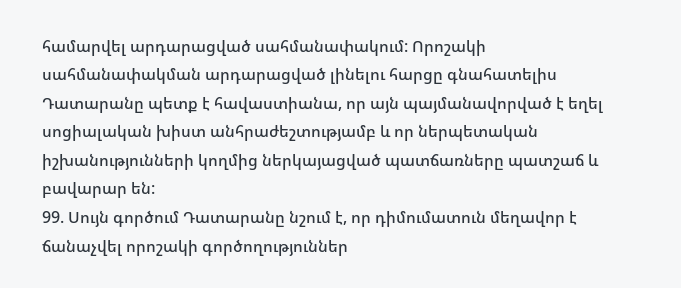համարվել արդարացված սահմանափակում: Որոշակի սահմանափակման արդարացված լինելու հարցը գնահատելիս Դատարանը պետք է հավաստիանա, որ այն պայմանավորված է եղել սոցիալական խիստ անհրաժեշտությամբ և որ ներպետական իշխանությունների կողմից ներկայացված պատճառները պատշաճ և բավարար են:
99. Սույն գործում Դատարանը նշում է, որ դիմումատուն մեղավոր է ճանաչվել որոշակի գործողություններ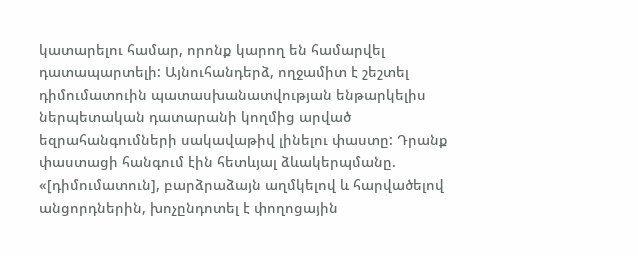կատարելու համար, որոնք կարող են համարվել դատապարտելի: Այնուհանդերձ, ողջամիտ է շեշտել դիմումատուին պատասխանատվության ենթարկելիս ներպետական դատարանի կողմից արված եզրահանգումների սակավաթիվ լինելու փաստը: Դրանք փաստացի հանգում էին հետևյալ ձևակերպմանը. «[դիմումատուն], բարձրաձայն աղմկելով և հարվածելով անցորդներին, խոչընդոտել է փողոցային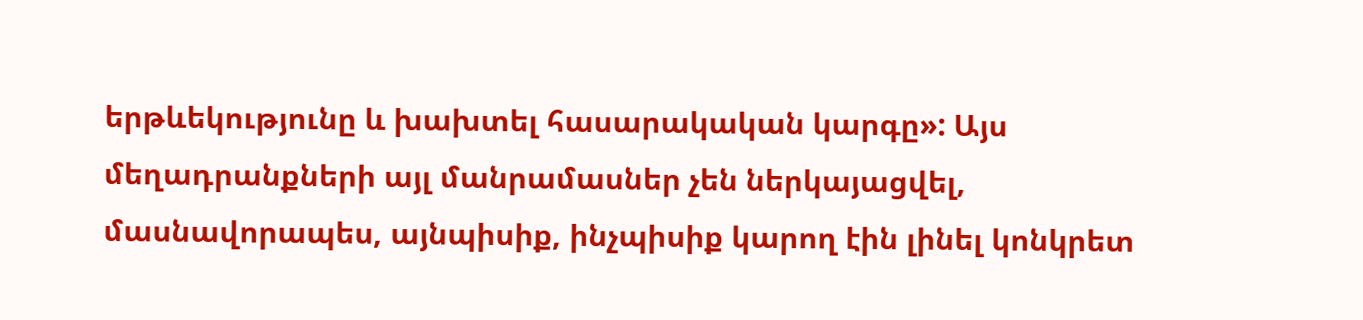երթևեկությունը և խախտել հասարակական կարգը»: Այս մեղադրանքների այլ մանրամասներ չեն ներկայացվել, մասնավորապես, այնպիսիք, ինչպիսիք կարող էին լինել կոնկրետ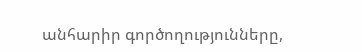անհարիր գործողությունները,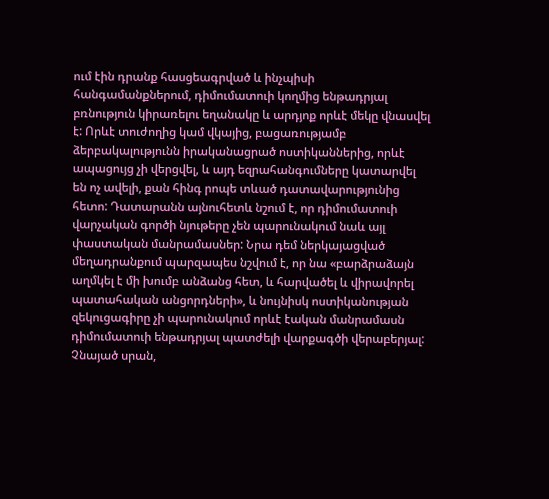ում էին դրանք հասցեագրված և ինչպիսի հանգամանքներում, դիմումատուի կողմից ենթադրյալ բռնություն կիրառելու եղանակը և արդյոք որևէ մեկը վնասվել է: Որևէ տուժողից կամ վկայից, բացառությամբ ձերբակալությունն իրականացրած ոստիկաններից, որևէ ապացույց չի վերցվել, և այդ եզրահանգումները կատարվել են ոչ ավելի, քան հինգ րոպե տևած դատավարությունից հետո: Դատարանն այնուհետև նշում է, որ դիմումատուի վարչական գործի նյութերը չեն պարունակում նաև այլ փաստական մանրամասներ: Նրա դեմ ներկայացված մեղադրանքում պարզապես նշվում է, որ նա «բարձրաձայն աղմկել է մի խումբ անձանց հետ, և հարվածել և վիրավորել պատահական անցորդների», և նույնիսկ ոստիկանության զեկուցագիրը չի պարունակում որևէ էական մանրամասն դիմումատուի ենթադրյալ պատժելի վարքագծի վերաբերյալ: Չնայած սրան,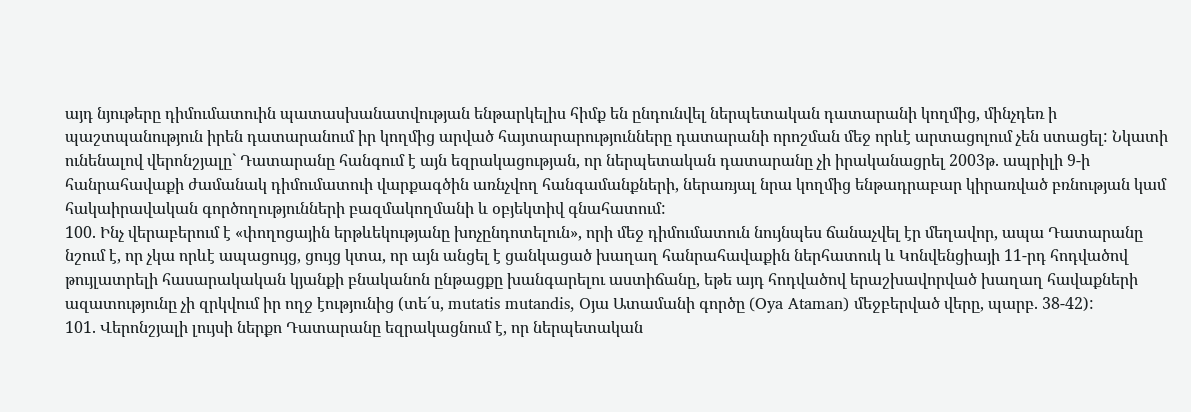այդ նյութերը դիմումատուին պատասխանատվության ենթարկելիս հիմք են ընդունվել ներպետական դատարանի կողմից, մինչդեռ ի պաշտպանություն իրեն դատարանում իր կողմից արված հայտարարությունները դատարանի որոշման մեջ որևէ արտացոլում չեն ստացել: Նկատի ունենալով վերոնշյալը` Դատարանը հանգում է այն եզրակացության, որ ներպետական դատարանը չի իրականացրել 2003թ. ապրիլի 9-ի հանրահավաքի ժամանակ դիմումատուի վարքագծին առնչվող հանգամանքների, ներառյալ նրա կողմից ենթադրաբար կիրառված բռնության կամ հակաիրավական գործողությունների բազմակողմանի և օբյեկտիվ գնահատում:
100. Ինչ վերաբերում է «փողոցային երթևեկությանը խոչընդոտելուն», որի մեջ դիմումատուն նույնպես ճանաչվել էր մեղավոր, ապա Դատարանը նշում է, որ չկա որևէ ապացույց, ցույց կտա, որ այն անցել է ցանկացած խաղաղ հանրահավաքին ներհատուկ և Կոնվենցիայի 11-րդ հոդվածով թույլատրելի հասարակական կյանքի բնականոն ընթացքը խանգարելու աստիճանը, եթե այդ հոդվածով երաշխավորված խաղաղ հավաքների ազատությունը չի զրկվում իր ողջ էությունից (տե´ս, mutatis mutandis, Օյա Ատամանի գործը (Oya Ataman) մեջբերված վերը, պարբ. 38-42):
101. Վերոնշյալի լույսի ներքո Դատարանը եզրակացնում է, որ ներպետական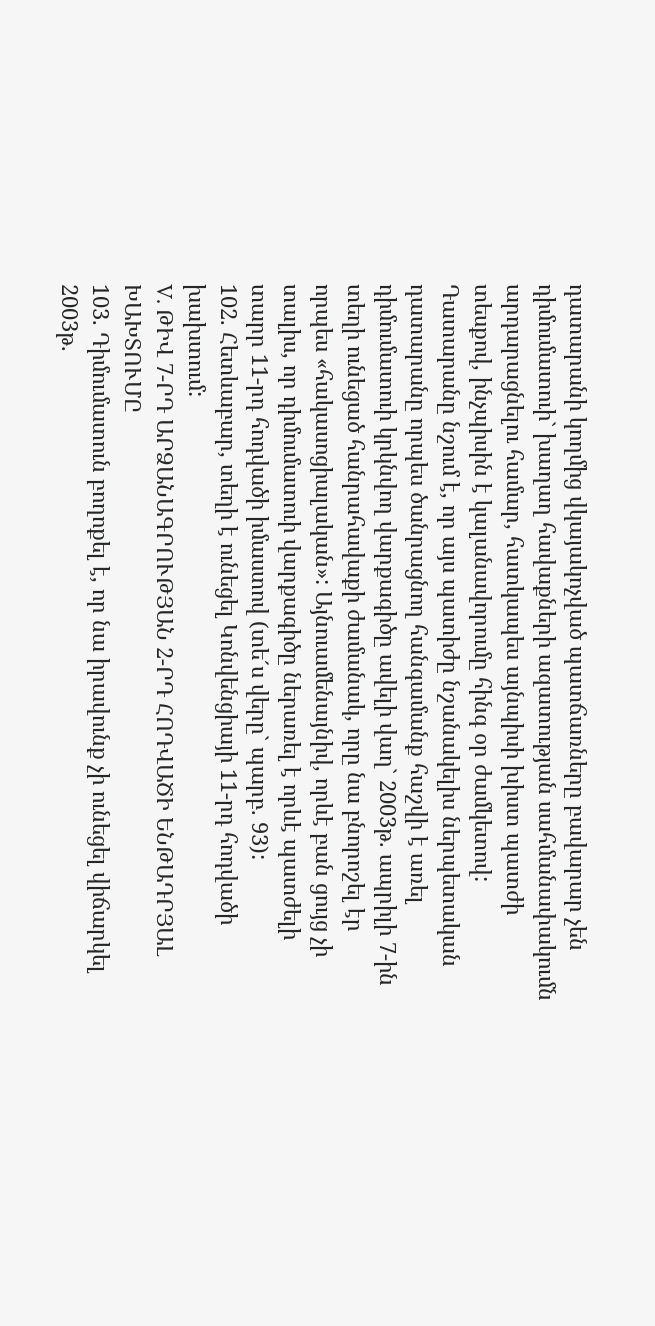դատարանի կողմից վկայակոչված պատճառները բավարար չեն դիմումատուի` խաղաղ հավաքների ազատության սահմանափակումն արդարացնելու համար, հատկապես այնպիսի խիստ պատժի տեսքով, ինչպիսին է կալանավորումը հինգ օր ժամկետով: Դատարանը նշում է, որ այս պատիժը նշանակելիս ներպետական դատարանը որպես ծանրացնող հանգամանք հաշվի է առել դիմումատուի կրկնվող վարքագիծը ավելի վաղ` 2003թ. ապրիլի 7-ին տեղի ունեցած հանրահավաքի ժամանակ, որը նա բնորոշել էր որպես «հակասոցիալական»: Այնուամենայնիվ, որևէ բան ցույց չի տալիս, որ դիմումատուի վարքագիծը ներառել է որևէ պատժելի տարր 11-րդ հոդվածի իմաստով (տե´ս վերը` պարբ. 93):
102. Հետևաբար, տեղի է ունեցել Կոնվենցիայի 11-րդ հոդվածի խախտում:
V. ԹԻՎ 7-ՐԴ ԱՐՁԱՆԱԳՐՈՒԹՅԱՆ 2-ՐԴ ՀՈԴՎԱԾԻ ԵՆԹԱԴՐՅԱԼ ԽԱԽՏՈՒՄԸ
103. Դիմումատուն բողոքել է, որ նա իրավունք չի ունեցել վիճարկել 2003թ.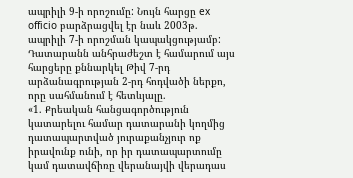ապրիլի 9-ի որոշումը: Նույն հարցը ex officio բարձրացվել էր նաև 2003թ. ապրիլի 7-ի որոշման կապակցությամբ: Դատարանն անհրաժեշտ է համարում այս հարցերը քննարկել Թիվ 7-րդ արձանագրության 2-րդ հոդվածի ներքո, որը սահմանում է հետևյալը.
«1. Քրեական հանցագործություն կատարելու համար դատարանի կողմից դատապարտված յուրաքանչյուր ոք իրավունք ունի, որ իր դատապարտումը կամ դատավճիռը վերանայվի վերադաս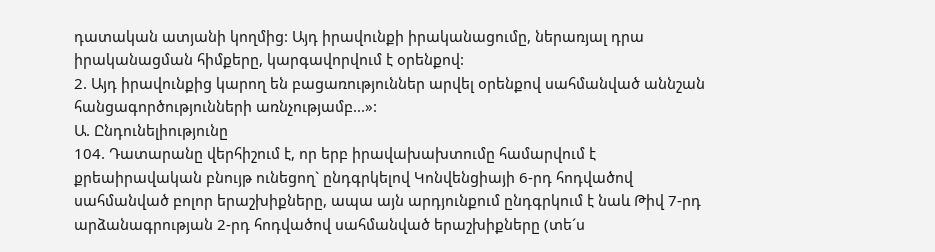դատական ատյանի կողմից: Այդ իրավունքի իրականացումը, ներառյալ դրա իրականացման հիմքերը, կարգավորվում է օրենքով:
2. Այդ իրավունքից կարող են բացառություններ արվել օրենքով սահմանված աննշան հանցագործությունների առնչությամբ...»:
Ա. Ընդունելիությունը
104. Դատարանը վերհիշում է, որ երբ իրավախախտումը համարվում է քրեաիրավական բնույթ ունեցող` ընդգրկելով Կոնվենցիայի 6-րդ հոդվածով սահմանված բոլոր երաշխիքները, ապա այն արդյունքում ընդգրկում է նաև Թիվ 7-րդ արձանագրության 2-րդ հոդվածով սահմանված երաշխիքները (տե´ս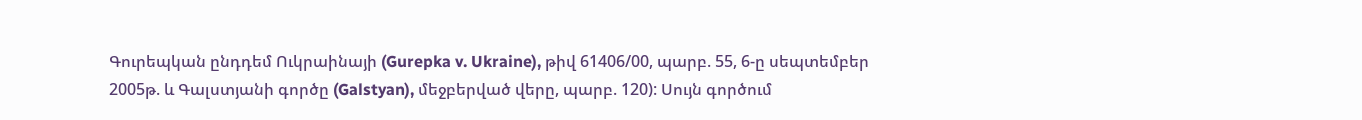Գուրեպկան ընդդեմ Ուկրաինայի (Gurepka v. Ukraine), թիվ 61406/00, պարբ. 55, 6-ը սեպտեմբեր 2005թ. և Գալստյանի գործը (Galstyan), մեջբերված վերը, պարբ. 120): Սույն գործում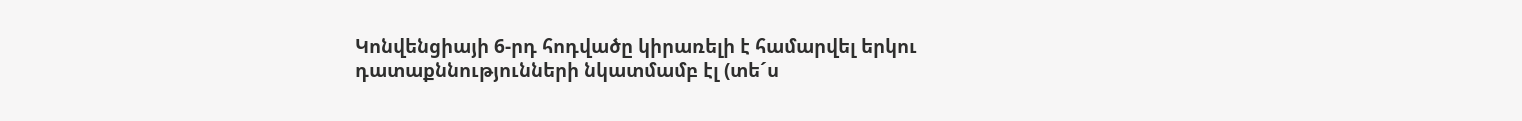Կոնվենցիայի 6-րդ հոդվածը կիրառելի է համարվել երկու դատաքննությունների նկատմամբ էլ (տե´ս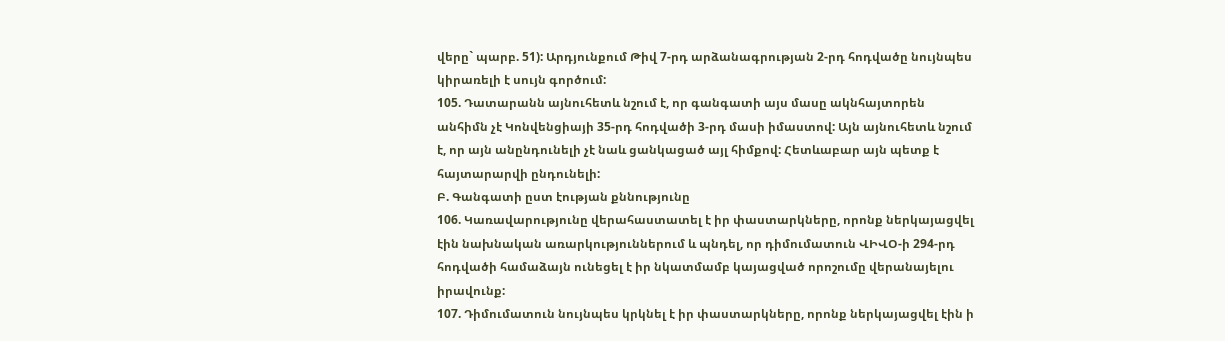վերը` պարբ. 51): Արդյունքում Թիվ 7-րդ արձանագրության 2-րդ հոդվածը նույնպես կիրառելի է սույն գործում:
105. Դատարանն այնուհետև նշում է, որ գանգատի այս մասը ակնհայտորեն անհիմն չէ Կոնվենցիայի 35-րդ հոդվածի 3-րդ մասի իմաստով: Այն այնուհետև նշում է, որ այն անընդունելի չէ նաև ցանկացած այլ հիմքով: Հետևաբար այն պետք է հայտարարվի ընդունելի:
Բ. Գանգատի ըստ էության քննությունը
106. Կառավարությունը վերահաստատել է իր փաստարկները, որոնք ներկայացվել էին նախնական առարկություններում և պնդել, որ դիմումատուն ՎԻՎՕ-ի 294-րդ հոդվածի համաձայն ունեցել է իր նկատմամբ կայացված որոշումը վերանայելու իրավունք:
107. Դիմումատուն նույնպես կրկնել է իր փաստարկները, որոնք ներկայացվել էին ի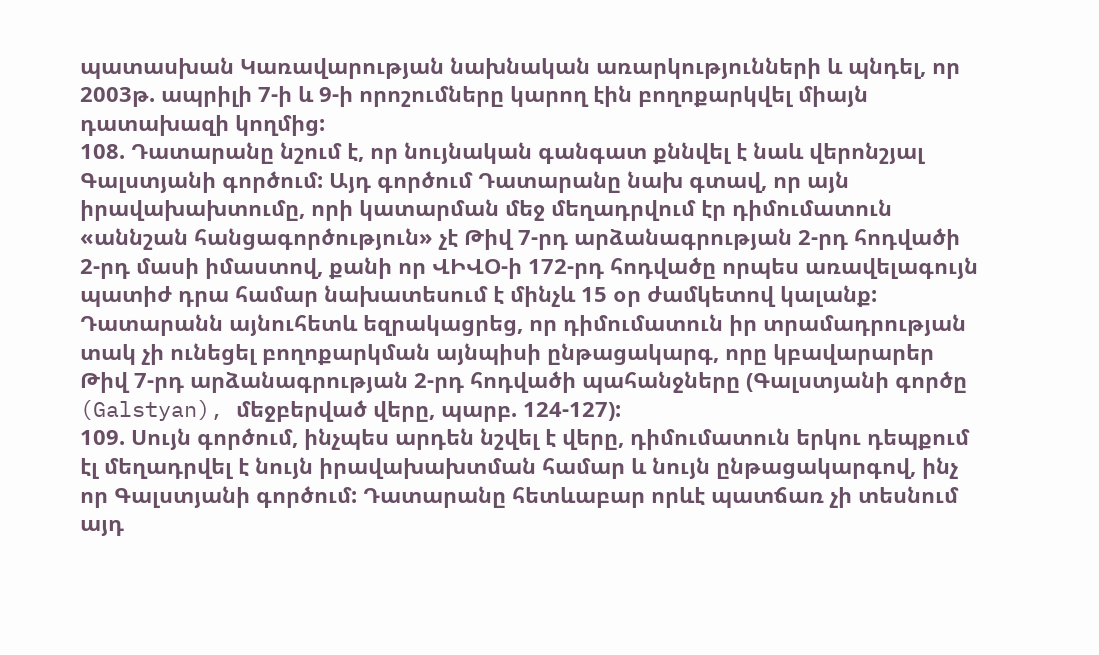պատասխան Կառավարության նախնական առարկությունների և պնդել, որ 2003թ. ապրիլի 7-ի և 9-ի որոշումները կարող էին բողոքարկվել միայն դատախազի կողմից:
108. Դատարանը նշում է, որ նույնական գանգատ քննվել է նաև վերոնշյալ Գալստյանի գործում: Այդ գործում Դատարանը նախ գտավ, որ այն իրավախախտումը, որի կատարման մեջ մեղադրվում էր դիմումատուն «աննշան հանցագործություն» չէ Թիվ 7-րդ արձանագրության 2-րդ հոդվածի 2-րդ մասի իմաստով, քանի որ ՎԻՎՕ-ի 172-րդ հոդվածը որպես առավելագույն պատիժ դրա համար նախատեսում է մինչև 15 օր ժամկետով կալանք: Դատարանն այնուհետև եզրակացրեց, որ դիմումատուն իր տրամադրության տակ չի ունեցել բողոքարկման այնպիսի ընթացակարգ, որը կբավարարեր Թիվ 7-րդ արձանագրության 2-րդ հոդվածի պահանջները (Գալստյանի գործը (Galstyan), մեջբերված վերը, պարբ. 124-127):
109. Սույն գործում, ինչպես արդեն նշվել է վերը, դիմումատուն երկու դեպքում էլ մեղադրվել է նույն իրավախախտման համար և նույն ընթացակարգով, ինչ որ Գալստյանի գործում: Դատարանը հետևաբար որևէ պատճառ չի տեսնում այդ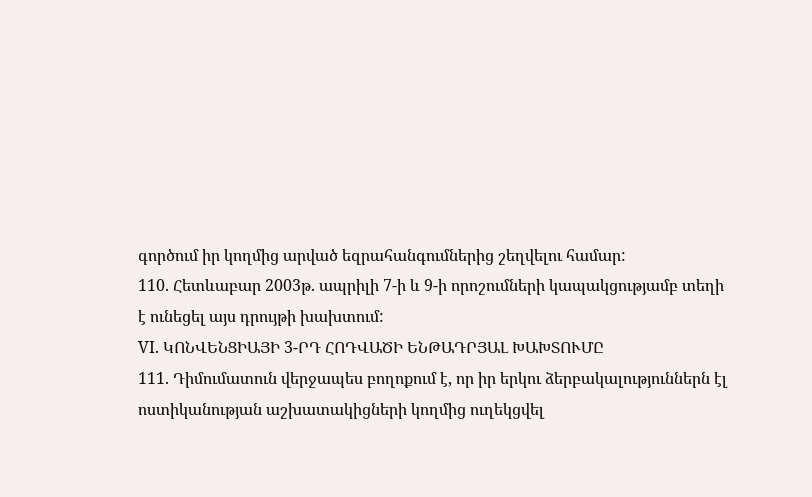գործում իր կողմից արված եզրահանգումներից շեղվելու համար:
110. Հետևաբար 2003թ. ապրիլի 7-ի և 9-ի որոշումների կապակցությամբ տեղի է ունեցել այս դրույթի խախտում:
VI. ԿՈՆՎԵՆՑԻԱՅԻ 3-ՐԴ ՀՈԴՎԱԾԻ ԵՆԹԱԴՐՅԱԼ ԽԱԽՏՈՒՄԸ
111. Դիմումատուն վերջապես բողոքում է, որ իր երկու ձերբակալություններն էլ ոստիկանության աշխատակիցների կողմից ուղեկցվել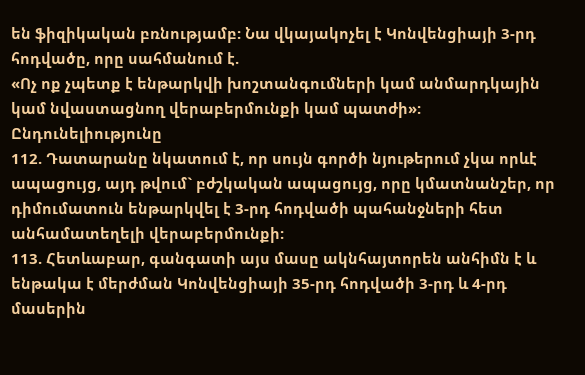են ֆիզիկական բռնությամբ: Նա վկայակոչել է Կոնվենցիայի 3-րդ հոդվածը, որը սահմանում է.
«Ոչ ոք չպետք է ենթարկվի խոշտանգումների կամ անմարդկային կամ նվաստացնող վերաբերմունքի կամ պատժի»:
Ընդունելիությունը
112. Դատարանը նկատում է, որ սույն գործի նյութերում չկա որևէ ապացույց, այդ թվում` բժշկական ապացույց, որը կմատնանշեր, որ դիմումատուն ենթարկվել է 3-րդ հոդվածի պահանջների հետ անհամատեղելի վերաբերմունքի:
113. Հետևաբար, գանգատի այս մասը ակնհայտորեն անհիմն է և ենթակա է մերժման Կոնվենցիայի 35-րդ հոդվածի 3-րդ և 4-րդ մասերին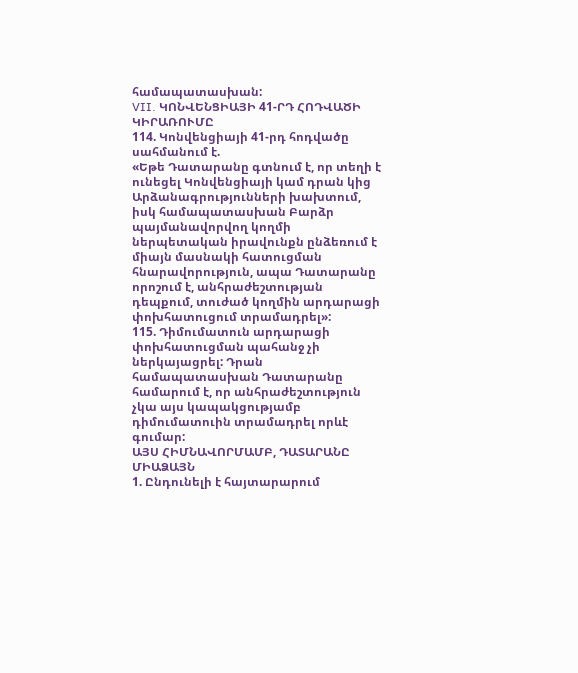համապատասխան:
VII. ԿՈՆՎԵՆՑԻԱՅԻ 41-ՐԴ ՀՈԴՎԱԾԻ ԿԻՐԱՌՈՒՄԸ
114. Կոնվենցիայի 41-րդ հոդվածը սահմանում է.
«Եթե Դատարանը գտնում է, որ տեղի է ունեցել Կոնվենցիայի կամ դրան կից Արձանագրությունների խախտում, իսկ համապատասխան Բարձր պայմանավորվող կողմի ներպետական իրավունքն ընձեռում է միայն մասնակի հատուցման հնարավորություն, ապա Դատարանը որոշում է, անհրաժեշտության դեպքում, տուժած կողմին արդարացի փոխհատուցում տրամադրել»:
115. Դիմումատուն արդարացի փոխհատուցման պահանջ չի ներկայացրել: Դրան համապատասխան Դատարանը համարում է, որ անհրաժեշտություն չկա այս կապակցությամբ դիմումատուին տրամադրել որևէ գումար:
ԱՅՍ ՀԻՄՆԱՎՈՐՄԱՄԲ, ԴԱՏԱՐԱՆԸ ՄԻԱՁԱՅՆ
1. Ընդունելի է հայտարարում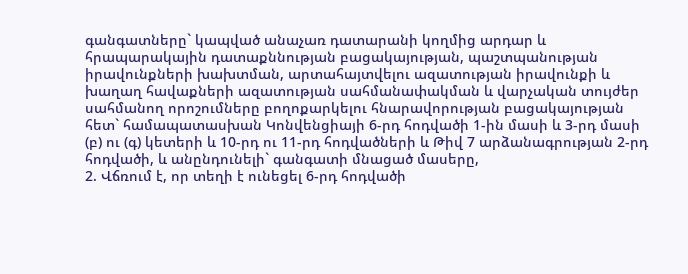գանգատները` կապված անաչառ դատարանի կողմից արդար և հրապարակային դատաքննության բացակայության, պաշտպանության իրավունքների խախտման, արտահայտվելու ազատության իրավունքի և խաղաղ հավաքների ազատության սահմանափակման և վարչական տույժեր սահմանող որոշումները բողոքարկելու հնարավորության բացակայության հետ` համապատասխան Կոնվենցիայի 6-րդ հոդվածի 1-ին մասի և 3-րդ մասի (բ) ու (գ) կետերի և 10-րդ ու 11-րդ հոդվածների և Թիվ 7 արձանագրության 2-րդ հոդվածի, և անընդունելի` գանգատի մնացած մասերը,
2. Վճռում է, որ տեղի է ունեցել 6-րդ հոդվածի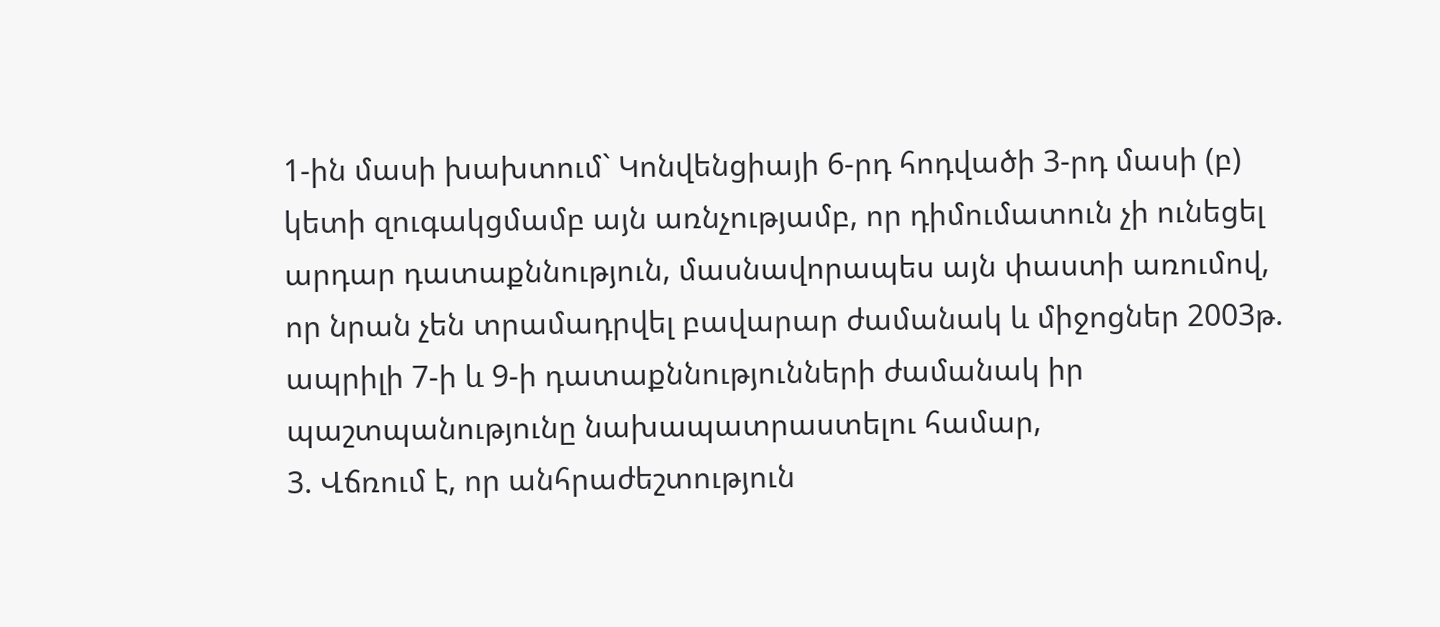1-ին մասի խախտում` Կոնվենցիայի 6-րդ հոդվածի 3-րդ մասի (բ) կետի զուգակցմամբ այն առնչությամբ, որ դիմումատուն չի ունեցել արդար դատաքննություն, մասնավորապես այն փաստի առումով, որ նրան չեն տրամադրվել բավարար ժամանակ և միջոցներ 2003թ. ապրիլի 7-ի և 9-ի դատաքննությունների ժամանակ իր պաշտպանությունը նախապատրաստելու համար,
3. Վճռում է, որ անհրաժեշտություն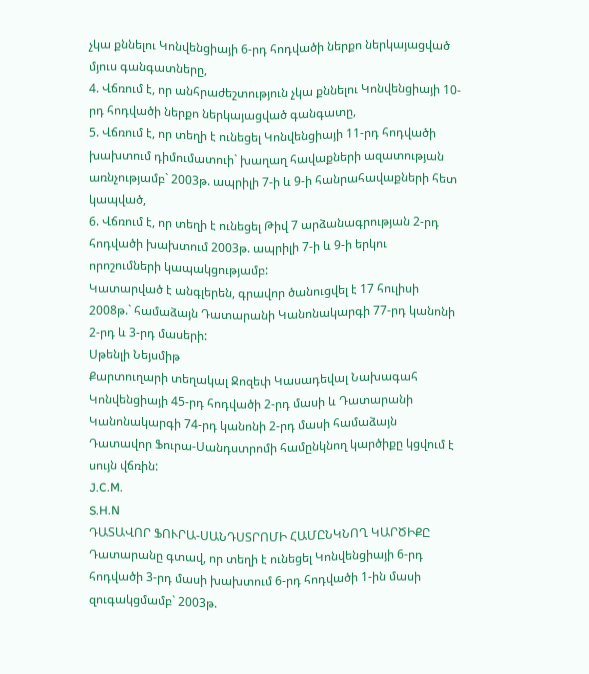չկա քննելու Կոնվենցիայի 6-րդ հոդվածի ներքո ներկայացված մյուս գանգատները,
4. Վճռում է, որ անհրաժեշտություն չկա քննելու Կոնվենցիայի 10-րդ հոդվածի ներքո ներկայացված գանգատը,
5. Վճռում է, որ տեղի է ունեցել Կոնվենցիայի 11-րդ հոդվածի խախտում դիմումատուի` խաղաղ հավաքների ազատության առնչությամբ` 2003թ. ապրիլի 7-ի և 9-ի հանրահավաքների հետ կապված,
6. Վճռում է, որ տեղի է ունեցել Թիվ 7 արձանագրության 2-րդ հոդվածի խախտում 2003թ. ապրիլի 7-ի և 9-ի երկու որոշումների կապակցությամբ:
Կատարված է անգլերեն, գրավոր ծանուցվել է 17 հուլիսի 2008թ.` համաձայն Դատարանի Կանոնակարգի 77-րդ կանոնի 2-րդ և 3-րդ մասերի:
Սթենլի Նեյսմիթ
Քարտուղարի տեղակալ Ջոզեփ Կասադեվալ Նախագահ
Կոնվենցիայի 45-րդ հոդվածի 2-րդ մասի և Դատարանի Կանոնակարգի 74-րդ կանոնի 2-րդ մասի համաձայն Դատավոր Ֆուրա-Սանդստրոմի համընկնող կարծիքը կցվում է սույն վճռին:
J.C.M.
S.H.N
ԴԱՏԱՎՈՐ ՖՈՒՐԱ-ՍԱՆԴՍՏՐՈՄԻ ՀԱՄԸՆԿՆՈՂ ԿԱՐԾԻՔԸ
Դատարանը գտավ, որ տեղի է ունեցել Կոնվենցիայի 6-րդ հոդվածի 3-րդ մասի խախտում 6-րդ հոդվածի 1-ին մասի զուգակցմամբ` 2003թ.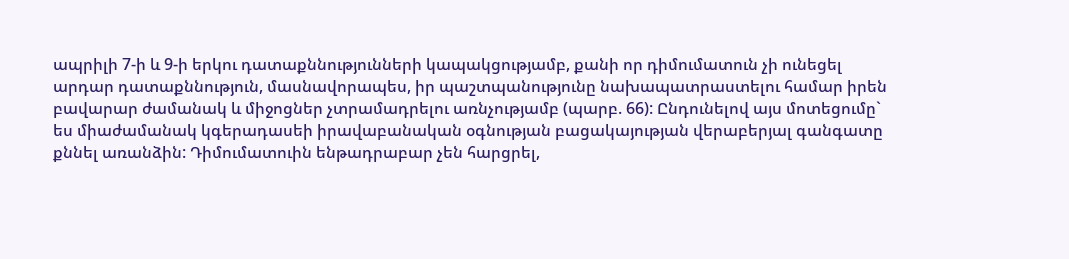ապրիլի 7-ի և 9-ի երկու դատաքննությունների կապակցությամբ, քանի որ դիմումատուն չի ունեցել արդար դատաքննություն, մասնավորապես, իր պաշտպանությունը նախապատրաստելու համար իրեն բավարար ժամանակ և միջոցներ չտրամադրելու առնչությամբ (պարբ. 66): Ընդունելով այս մոտեցումը` ես միաժամանակ կգերադասեի իրավաբանական օգնության բացակայության վերաբերյալ գանգատը քննել առանձին: Դիմումատուին ենթադրաբար չեն հարցրել,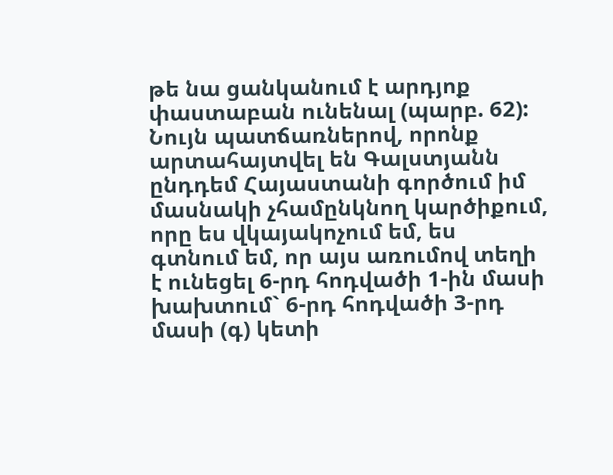թե նա ցանկանում է արդյոք փաստաբան ունենալ (պարբ. 62): Նույն պատճառներով, որոնք արտահայտվել են Գալստյանն ընդդեմ Հայաստանի գործում իմ մասնակի չհամընկնող կարծիքում, որը ես վկայակոչում եմ, ես գտնում եմ, որ այս առումով տեղի է ունեցել 6-րդ հոդվածի 1-ին մասի խախտում` 6-րդ հոդվածի 3-րդ մասի (գ) կետի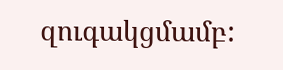զուգակցմամբ: